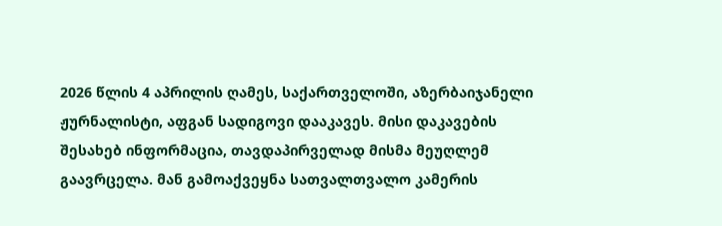2026 წლის 4 აპრილის ღამეს, საქართველოში, აზერბაიჯანელი ჟურნალისტი, აფგან სადიგოვი დააკავეს. მისი დაკავების შესახებ ინფორმაცია, თავდაპირველად მისმა მეუღლემ გაავრცელა. მან გამოაქვეყნა სათვალთვალო კამერის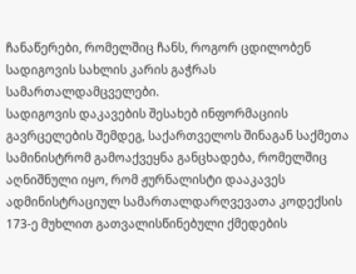ჩანაწერები, რომელშიც ჩანს, როგორ ცდილობენ სადიგოვის სახლის კარის გაჭრას სამართალდამცველები.
სადიგოვის დაკავების შესახებ ინფორმაციის გავრცელების შემდეგ, საქართველოს შინაგან საქმეთა სამინისტრომ გამოაქვეყნა განცხადება, რომელშიც აღნიშნული იყო, რომ ჟურნალისტი დააკავეს ადმინისტრაციულ სამართალდარღვევათა კოდექსის 173-ე მუხლით გათვალისწინებული ქმედების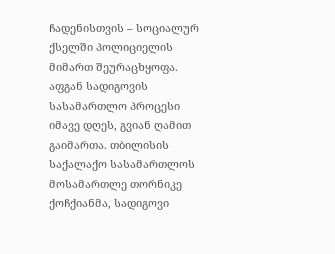ჩადენისთვის – სოციალურ ქსელში პოლიციელის მიმართ შეურაცხყოფა.
აფგან სადიგოვის სასამართლო პროცესი იმავე დღეს, გვიან ღამით გაიმართა. თბილისის საქალაქო სასამართლოს მოსამართლე თორნიკე ქოჩქიანმა, სადიგოვი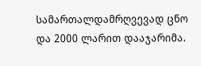სამართალდამრღვევად ცნო და 2000 ლარით დააჯარიმა.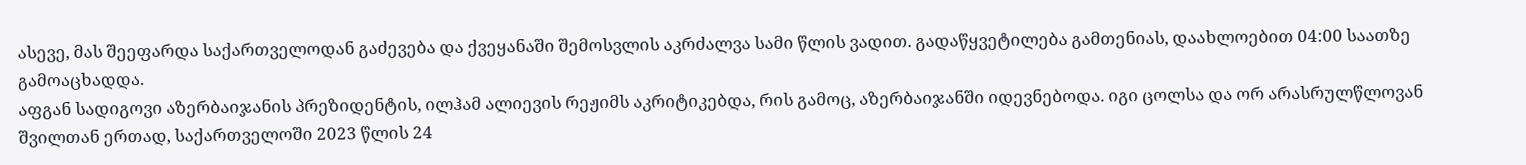ასევე, მას შეეფარდა საქართველოდან გაძევება და ქვეყანაში შემოსვლის აკრძალვა სამი წლის ვადით. გადაწყვეტილება გამთენიას, დაახლოებით 04:00 საათზე გამოაცხადდა.
აფგან სადიგოვი აზერბაიჯანის პრეზიდენტის, ილჰამ ალიევის რეჟიმს აკრიტიკებდა, რის გამოც, აზერბაიჯანში იდევნებოდა. იგი ცოლსა და ორ არასრულწლოვან შვილთან ერთად, საქართველოში 2023 წლის 24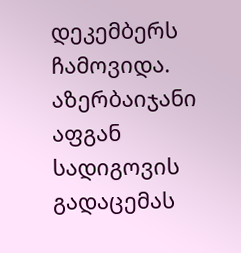დეკემბერს ჩამოვიდა. აზერბაიჯანი აფგან სადიგოვის გადაცემას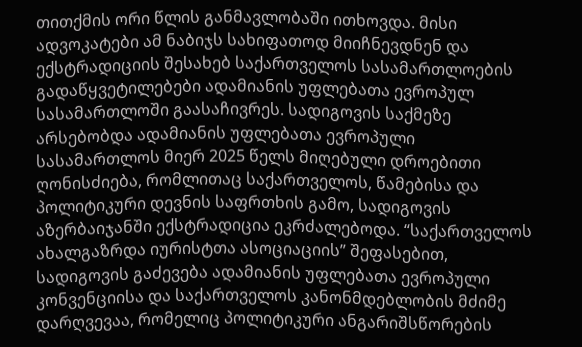თითქმის ორი წლის განმავლობაში ითხოვდა. მისი ადვოკატები ამ ნაბიჯს სახიფათოდ მიიჩნევდნენ და ექსტრადიციის შესახებ საქართველოს სასამართლოების გადაწყვეტილებები ადამიანის უფლებათა ევროპულ სასამართლოში გაასაჩივრეს. სადიგოვის საქმეზე არსებობდა ადამიანის უფლებათა ევროპული სასამართლოს მიერ 2025 წელს მიღებული დროებითი ღონისძიება, რომლითაც საქართველოს, წამებისა და პოლიტიკური დევნის საფრთხის გამო, სადიგოვის აზერბაიჯანში ექსტრადიცია ეკრძალებოდა. “საქართველოს ახალგაზრდა იურისტთა ასოციაციის” შეფასებით, სადიგოვის გაძევება ადამიანის უფლებათა ევროპული კონვენციისა და საქართველოს კანონმდებლობის მძიმე დარღვევაა, რომელიც პოლიტიკური ანგარიშსწორების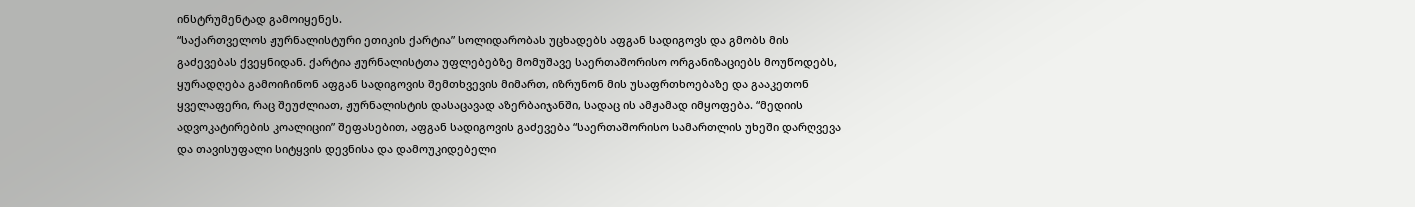ინსტრუმენტად გამოიყენეს.
“საქართველოს ჟურნალისტური ეთიკის ქარტია” სოლიდარობას უცხადებს აფგან სადიგოვს და გმობს მის გაძევებას ქვეყნიდან. ქარტია ჟურნალისტთა უფლებებზე მომუშავე საერთაშორისო ორგანიზაციებს მოუწოდებს, ყურადღება გამოიჩინონ აფგან სადიგოვის შემთხვევის მიმართ, იზრუნონ მის უსაფრთხოებაზე და გააკეთონ ყველაფერი, რაც შეუძლიათ, ჟურნალისტის დასაცავად აზერბაიჯანში, სადაც ის ამჟამად იმყოფება. “მედიის ადვოკატირების კოალიციი” შეფასებით, აფგან სადიგოვის გაძევება “საერთაშორისო სამართლის უხეში დარღვევა და თავისუფალი სიტყვის დევნისა და დამოუკიდებელი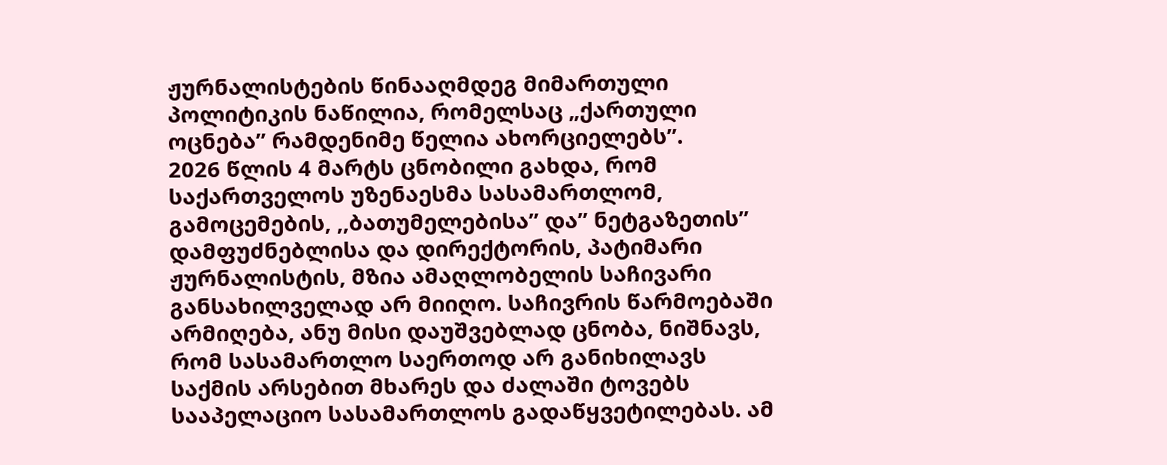ჟურნალისტების წინააღმდეგ მიმართული პოლიტიკის ნაწილია, რომელსაც „ქართული ოცნება” რამდენიმე წელია ახორციელებს”.
2026 წლის 4 მარტს ცნობილი გახდა, რომ საქართველოს უზენაესმა სასამართლომ, გამოცემების, ,,ბათუმელებისა” და” ნეტგაზეთის” დამფუძნებლისა და დირექტორის, პატიმარი ჟურნალისტის, მზია ამაღლობელის საჩივარი განსახილველად არ მიიღო. საჩივრის წარმოებაში არმიღება, ანუ მისი დაუშვებლად ცნობა, ნიშნავს, რომ სასამართლო საერთოდ არ განიხილავს საქმის არსებით მხარეს და ძალაში ტოვებს სააპელაციო სასამართლოს გადაწყვეტილებას. ამ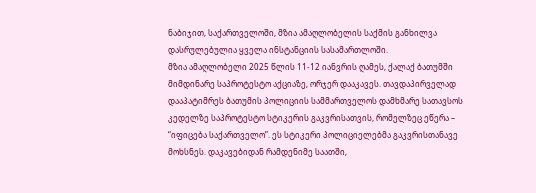ნაბიჯით, საქართველოში, მზია ამაღლობელის საქმის განხილვა დასრულებულია ყველა ინსტანციის სასამართლოში.
მზია ამაღლობელი 2025 წლის 11-12 იანვრის ღამეს, ქალაქ ბათუმში მიმდინარე საპროტესტო აქციაზე, ორჯერ დააკავეს. თავდაპირველად დააპატიმრეს ბათუმის პოლიციის სამმართველოს დამხმარე სათავსოს კედელზე საპროტესტო სტიკერის გაკვრისათვის, რომელზეც ეწერა – “იფიცება საქართველო”. ეს სტიკერი პოლიციელებმა გაკვრისთანავე მოხსნეს. დაკავებიდან რამდენიმე საათში,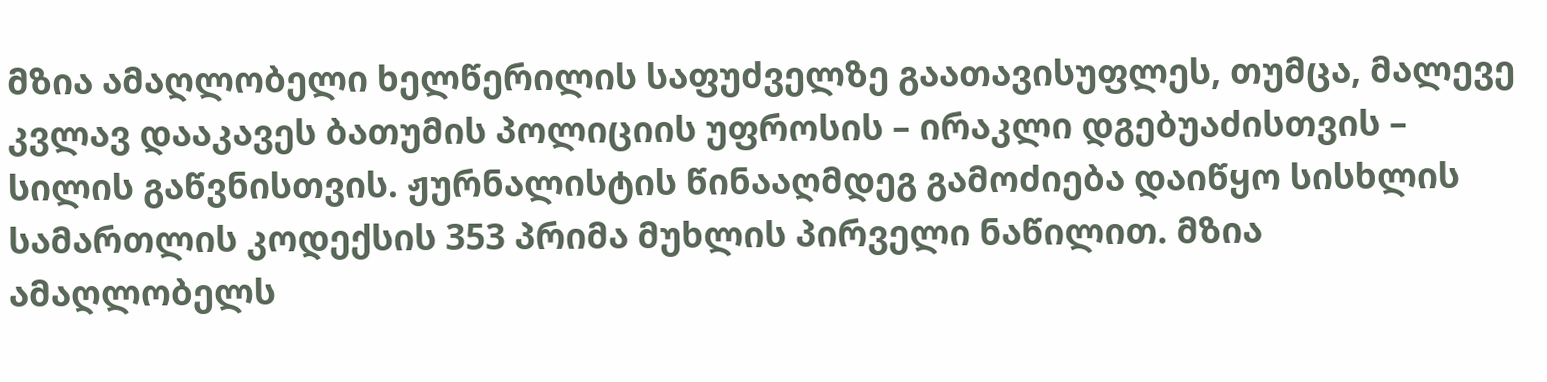მზია ამაღლობელი ხელწერილის საფუძველზე გაათავისუფლეს, თუმცა, მალევე კვლავ დააკავეს ბათუმის პოლიციის უფროსის – ირაკლი დგებუაძისთვის – სილის გაწვნისთვის. ჟურნალისტის წინააღმდეგ გამოძიება დაიწყო სისხლის სამართლის კოდექსის 353 პრიმა მუხლის პირველი ნაწილით. მზია ამაღლობელს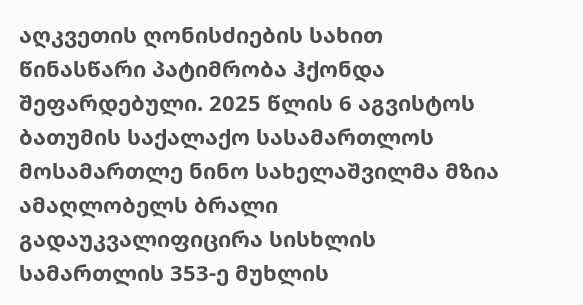აღკვეთის ღონისძიების სახით წინასწარი პატიმრობა ჰქონდა შეფარდებული. 2025 წლის 6 აგვისტოს ბათუმის საქალაქო სასამართლოს მოსამართლე ნინო სახელაშვილმა მზია ამაღლობელს ბრალი გადაუკვალიფიცირა სისხლის სამართლის 353-ე მუხლის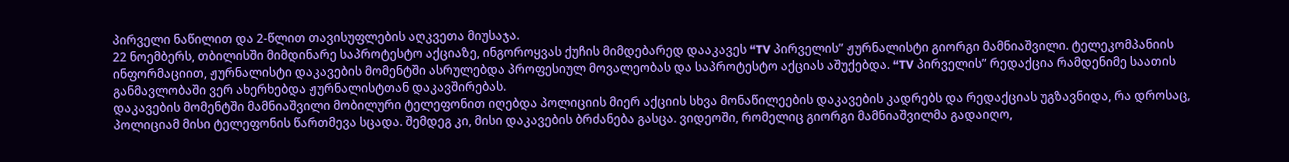პირველი ნაწილით და 2-წლით თავისუფლების აღკვეთა მიუსაჯა.
22 ნოემბერს, თბილისში მიმდინარე საპროტესტო აქციაზე, ინგოროყვას ქუჩის მიმდებარედ დააკავეს “TV პირველის” ჟურნალისტი გიორგი მამნიაშვილი. ტელეკომპანიის ინფორმაციით, ჟურნალისტი დაკავების მომენტში ასრულებდა პროფესიულ მოვალეობას და საპროტესტო აქციას აშუქებდა. “TV პირველის” რედაქცია რამდენიმე საათის განმავლობაში ვერ ახერხებდა ჟურნალისტთან დაკავშირებას.
დაკავების მომენტში მამნიაშვილი მობილური ტელეფონით იღებდა პოლიციის მიერ აქციის სხვა მონაწილეების დაკავების კადრებს და რედაქციას უგზავნიდა, რა დროსაც, პოლიციამ მისი ტელეფონის წართმევა სცადა. შემდეგ კი, მისი დაკავების ბრძანება გასცა. ვიდეოში, რომელიც გიორგი მამნიაშვილმა გადაიღო,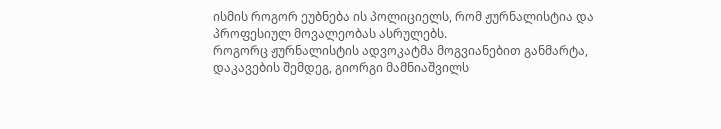ისმის როგორ ეუბნება ის პოლიციელს, რომ ჟურნალისტია და პროფესიულ მოვალეობას ასრულებს.
როგორც ჟურნალისტის ადვოკატმა მოგვიანებით განმარტა, დაკავების შემდეგ, გიორგი მამნიაშვილს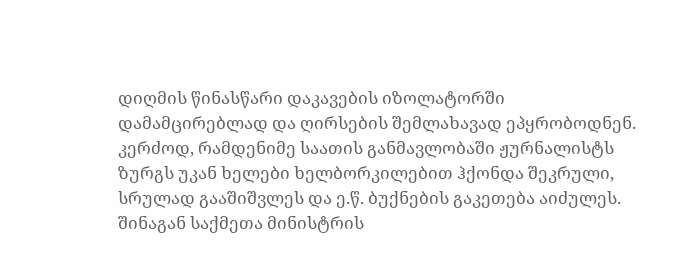დიღმის წინასწარი დაკავების იზოლატორში დამამცირებლად და ღირსების შემლახავად ეპყრობოდნენ. კერძოდ, რამდენიმე საათის განმავლობაში ჟურნალისტს ზურგს უკან ხელები ხელბორკილებით ჰქონდა შეკრული, სრულად გააშიშვლეს და ე.წ. ბუქნების გაკეთება აიძულეს.
შინაგან საქმეთა მინისტრის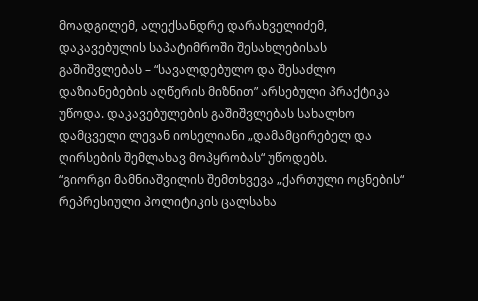მოადგილემ, ალექსანდრე დარახველიძემ, დაკავებულის საპატიმროში შესახლებისას გაშიშვლებას – “სავალდებულო და შესაძლო დაზიანებების აღწერის მიზნით” არსებული პრაქტიკა უწოდა. დაკავებულების გაშიშვლებას სახალხო დამცველი ლევან იოსელიანი „დამამცირებელ და ღირსების შემლახავ მოპყრობას“ უწოდებს.
“გიორგი მამნიაშვილის შემთხვევა „ქართული ოცნების“ რეპრესიული პოლიტიკის ცალსახა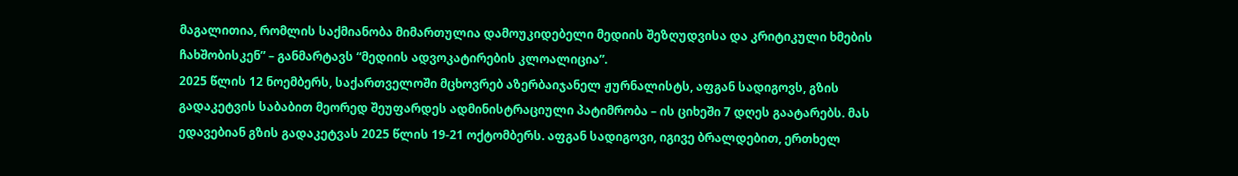მაგალითია, რომლის საქმიანობა მიმართულია დამოუკიდებელი მედიის შეზღუდვისა და კრიტიკული ხმების ჩახშობისკენ” – განმარტავს “მედიის ადვოკატირების კლოალიცია”.
2025 წლის 12 ნოემბერს, საქართველოში მცხოვრებ აზერბაიჯანელ ჟურნალისტს, აფგან სადიგოვს, გზის გადაკეტვის საბაბით მეორედ შეუფარდეს ადმინისტრაციული პატიმრობა – ის ციხეში 7 დღეს გაატარებს. მას ედავებიან გზის გადაკეტვას 2025 წლის 19-21 ოქტომბერს. აფგან სადიგოვი, იგივე ბრალდებით, ერთხელ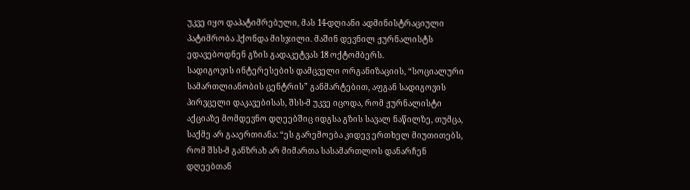უკვე იყო დაპატიმრებული, მას 14-დღიანი ადმინისტრაციული პატიმრობა ჰქონდა მისჯილი. მაშინ დევნილ ჟურნალისტს ედავებოდნენ გზის გადაკეტვას 18 ოქტომბერს.
სადიგოვის ინტერესების დამცველი ორგანიზაციის, “სოციალური სამართლიანობის ცენტრის” განმარტებით, აფგან სადიგოვის პირვცელი დაკავებისას, შსს-მ უკვე იცოდა, რომ ჟურნალისტი აქციაზე მომდევნო დღეებშიც იდგსა გზის სავალ ნაწილზე, თუმცა, საქმე არ გააერთიანა: “ეს გარემოება კიდევ ერთხელ მიუთითებს, რომ შსს-მ განზრახ არ მიმართა სასამართლოს დანარჩენ დღეებთან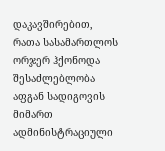დაკავშირებით, რათა სასამართლოს ორჯერ ჰქონოდა შესაძლებლობა აფგან სადიგოვის მიმართ ადმინისტრაციული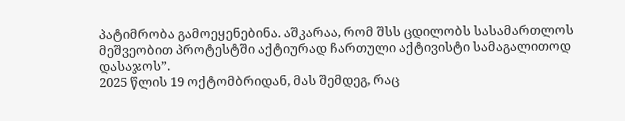პატიმრობა გამოეყენებინა. აშკარაა, რომ შსს ცდილობს სასამართლოს მეშვეობით პროტესტში აქტიურად ჩართული აქტივისტი სამაგალითოდ დასაჯოს”.
2025 წლის 19 ოქტომბრიდან, მას შემდეგ, რაც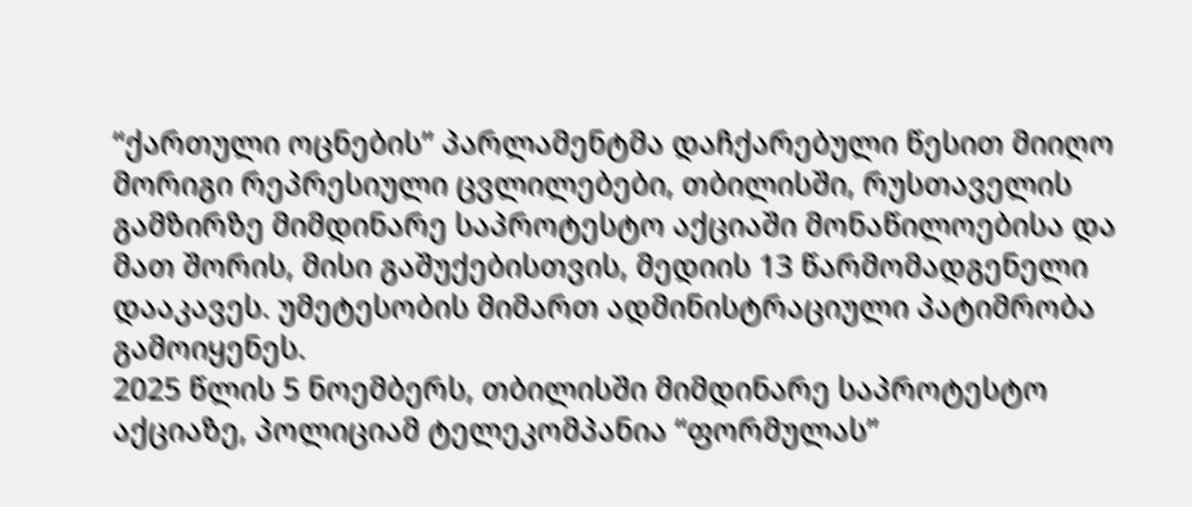“ქართული ოცნების” პარლამენტმა დაჩქარებული წესით მიიღო მორიგი რეპრესიული ცვლილებები, თბილისში, რუსთაველის გამზირზე მიმდინარე საპროტესტო აქციაში მონაწილოებისა და მათ შორის, მისი გაშუქებისთვის, მედიის 13 წარმომადგენელი დააკავეს. უმეტესობის მიმართ ადმინისტრაციული პატიმრობა გამოიყენეს.
2025 წლის 5 ნოემბერს, თბილისში მიმდინარე საპროტესტო აქციაზე, პოლიციამ ტელეკომპანია “ფორმულას”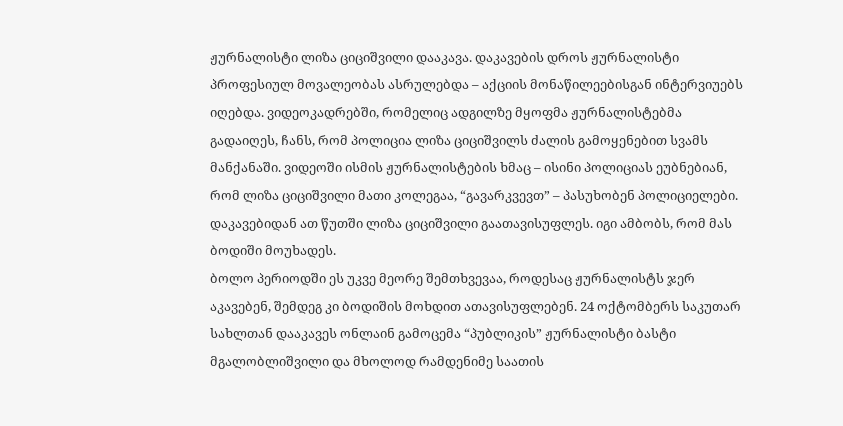ჟურნალისტი ლიზა ციციშვილი დააკავა. დაკავების დროს ჟურნალისტი პროფესიულ მოვალეობას ასრულებდა – აქციის მონაწილეებისგან ინტერვიუებს იღებდა. ვიდეოკადრებში, რომელიც ადგილზე მყოფმა ჟურნალისტებმა გადაიღეს, ჩანს, რომ პოლიცია ლიზა ციციშვილს ძალის გამოყენებით სვამს მანქანაში. ვიდეოში ისმის ჟურნალისტების ხმაც – ისინი პოლიციას ეუბნებიან, რომ ლიზა ციციშვილი მათი კოლეგაა, “გავარკვევთ” – პასუხობენ პოლიციელები. დაკავებიდან ათ წუთში ლიზა ციციშვილი გაათავისუფლეს. იგი ამბობს, რომ მას ბოდიში მოუხადეს.
ბოლო პერიოდში ეს უკვე მეორე შემთხვევაა, როდესაც ჟურნალისტს ჯერ აკავებენ, შემდეგ კი ბოდიშის მოხდით ათავისუფლებენ. 24 ოქტომბერს საკუთარ სახლთან დააკავეს ონლაინ გამოცემა “პუბლიკის” ჟურნალისტი ბასტი მგალობლიშვილი და მხოლოდ რამდენიმე საათის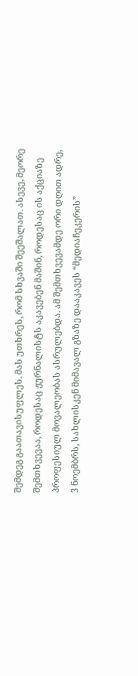შემდეგ გაათავისუფლეს. მას უთხრეს, რომ სხვაში შეეშალათ. ასევე, მეორე შემთხვევაა, როდესაც ჟურნალისტს აკავებენ მაშინ, როდესაც ის აქციაზე პროფესიულ მოვალეობას ასრულებდა. ამ შემთხვევამდე ორი დღით ადრე, 3 ნოემბრს, სახლისკენ მიმავალ გზაზე დააკავეს “მედიაჩეკერის”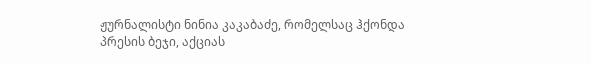ჟურნალისტი ნინია კაკაბაძე, რომელსაც ჰქონდა პრესის ბეჯი, აქციას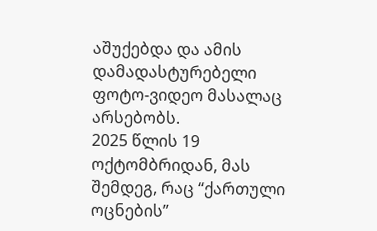აშუქებდა და ამის დამადასტურებელი ფოტო-ვიდეო მასალაც არსებობს.
2025 წლის 19 ოქტომბრიდან, მას შემდეგ, რაც “ქართული ოცნების”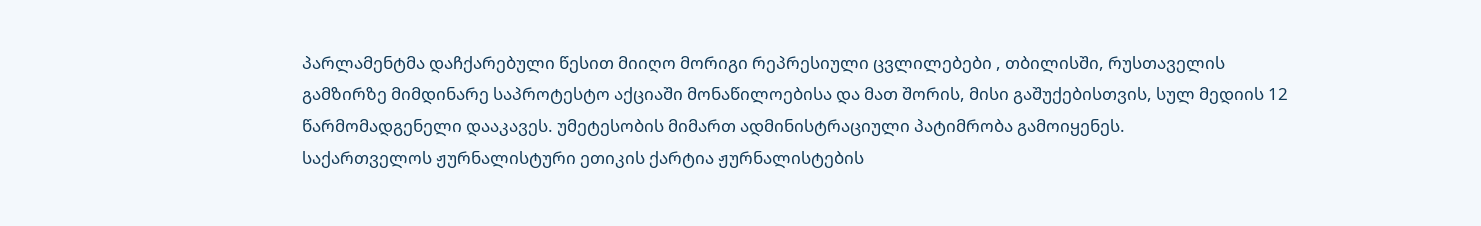პარლამენტმა დაჩქარებული წესით მიიღო მორიგი რეპრესიული ცვლილებები , თბილისში, რუსთაველის გამზირზე მიმდინარე საპროტესტო აქციაში მონაწილოებისა და მათ შორის, მისი გაშუქებისთვის, სულ მედიის 12 წარმომადგენელი დააკავეს. უმეტესობის მიმართ ადმინისტრაციული პატიმრობა გამოიყენეს.
საქართველოს ჟურნალისტური ეთიკის ქარტია ჟურნალისტების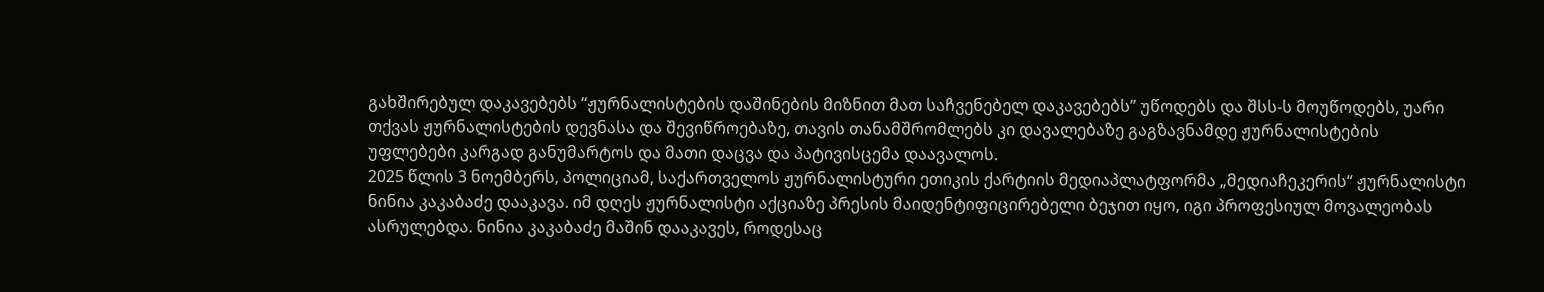გახშირებულ დაკავებებს “ჟურნალისტების დაშინების მიზნით მათ საჩვენებელ დაკავებებს” უწოდებს და შსს-ს მოუწოდებს, უარი თქვას ჟურნალისტების დევნასა და შევიწროებაზე, თავის თანამშრომლებს კი დავალებაზე გაგზავნამდე ჟურნალისტების უფლებები კარგად განუმარტოს და მათი დაცვა და პატივისცემა დაავალოს.
2025 წლის 3 ნოემბერს, პოლიციამ, საქართველოს ჟურნალისტური ეთიკის ქარტიის მედიაპლატფორმა „მედიაჩეკერის“ ჟურნალისტი ნინია კაკაბაძე დააკავა. იმ დღეს ჟურნალისტი აქციაზე პრესის მაიდენტიფიცირებელი ბეჯით იყო, იგი პროფესიულ მოვალეობას ასრულებდა. ნინია კაკაბაძე მაშინ დააკავეს, როდესაც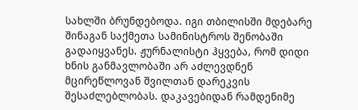სახლში ბრუნდებოდა. იგი თბილისში მდებარე შინაგან საქმეთა სამინისტროს შენობაში გადაიყვანეს. ჟურნალისტი ჰყვება, რომ დიდი ხნის განმავლობაში არ აძლევდნენ მცირეწლოვან შვილთან დარეკვის შესაძლებლობას. დაკავებიდან რამდენიმე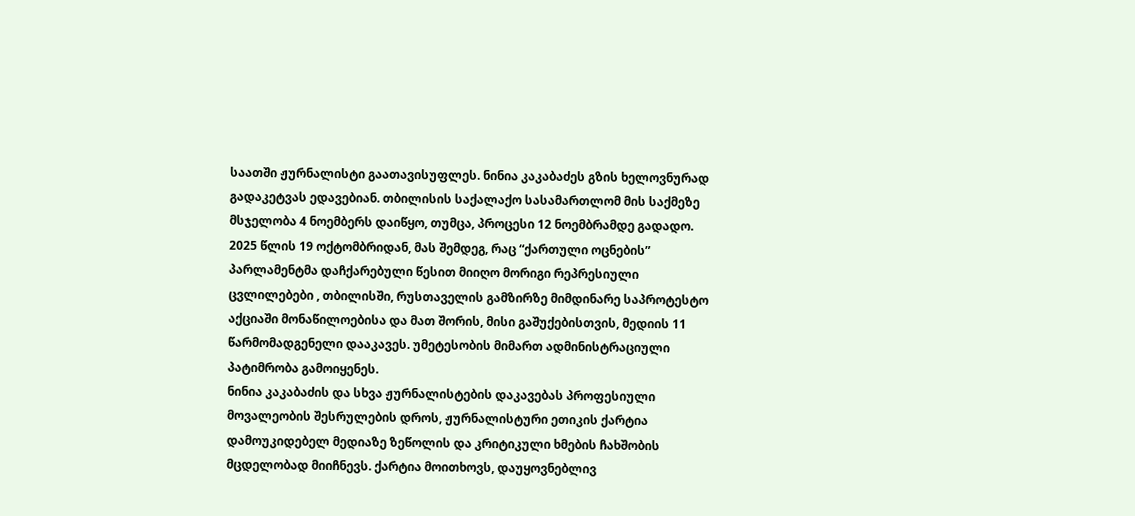საათში ჟურნალისტი გაათავისუფლეს. ნინია კაკაბაძეს გზის ხელოვნურად გადაკეტვას ედავებიან. თბილისის საქალაქო სასამართლომ მის საქმეზე მსჯელობა 4 ნოემბერს დაიწყო, თუმცა, პროცესი 12 ნოემბრამდე გადადო.
2025 წლის 19 ოქტომბრიდან, მას შემდეგ, რაც “ქართული ოცნების” პარლამენტმა დაჩქარებული წესით მიიღო მორიგი რეპრესიული ცვლილებები , თბილისში, რუსთაველის გამზირზე მიმდინარე საპროტესტო აქციაში მონაწილოებისა და მათ შორის, მისი გაშუქებისთვის, მედიის 11 წარმომადგენელი დააკავეს. უმეტესობის მიმართ ადმინისტრაციული პატიმრობა გამოიყენეს.
ნინია კაკაბაძის და სხვა ჟურნალისტების დაკავებას პროფესიული მოვალეობის შესრულების დროს, ჟურნალისტური ეთიკის ქარტია დამოუკიდებელ მედიაზე ზეწოლის და კრიტიკული ხმების ჩახშობის მცდელობად მიიჩნევს. ქარტია მოითხოვს, დაუყოვნებლივ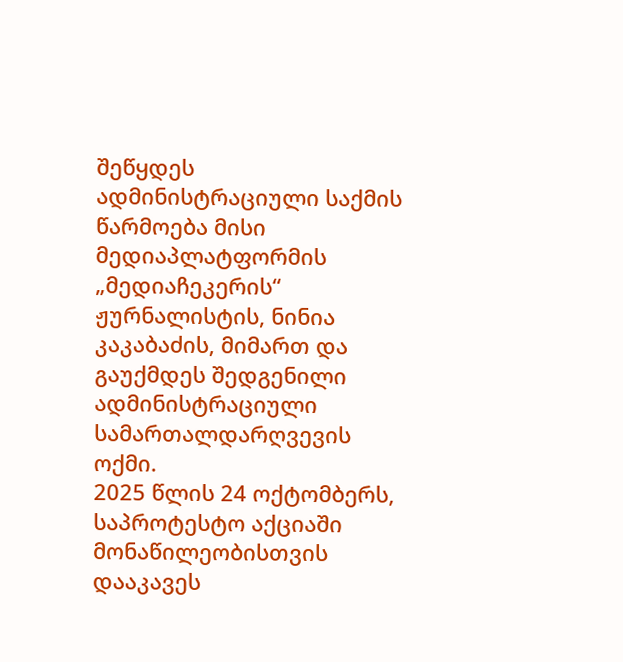შეწყდეს ადმინისტრაციული საქმის წარმოება მისი მედიაპლატფორმის „მედიაჩეკერის“ ჟურნალისტის, ნინია კაკაბაძის, მიმართ და გაუქმდეს შედგენილი ადმინისტრაციული სამართალდარღვევის ოქმი.
2025 წლის 24 ოქტომბერს, საპროტესტო აქციაში მონაწილეობისთვის დააკავეს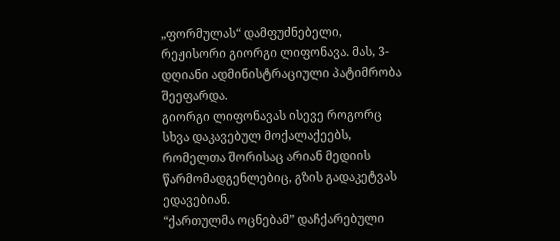„ფორმულას“ დამფუძნებელი, რეჟისორი გიორგი ლიფონავა. მას, 3-დღიანი ადმინისტრაციული პატიმრობა შეეფარდა.
გიორგი ლიფონავას ისევე როგორც სხვა დაკავებულ მოქალაქეებს, რომელთა შორისაც არიან მედიის წარმომადგენლებიც, გზის გადაკეტვას ედავებიან.
“ქართულმა ოცნებამ” დაჩქარებული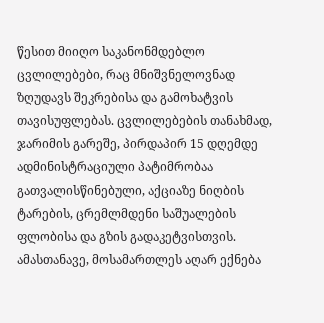წესით მიიღო საკანონმდებლო ცვლილებები, რაც მნიშვნელოვნად ზღუდავს შეკრებისა და გამოხატვის თავისუფლებას. ცვლილებების თანახმად, ჯარიმის გარეშე, პირდაპირ 15 დღემდე ადმინისტრაციული პატიმრობაა გათვალისწინებული, აქციაზე ნიღბის ტარების, ცრემლმდენი საშუალების ფლობისა და გზის გადაკეტვისთვის. ამასთანავე, მოსამართლეს აღარ ექნება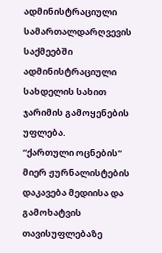ადმინისტრაციული სამართალდარღვევის საქმეებში ადმინისტრაციული სახდელის სახით ჯარიმის გამოყენების უფლება.
“ქართული ოცნების“ მიერ ჟურნალისტების დაკავება მედიისა და გამოხატვის თავისუფლებაზე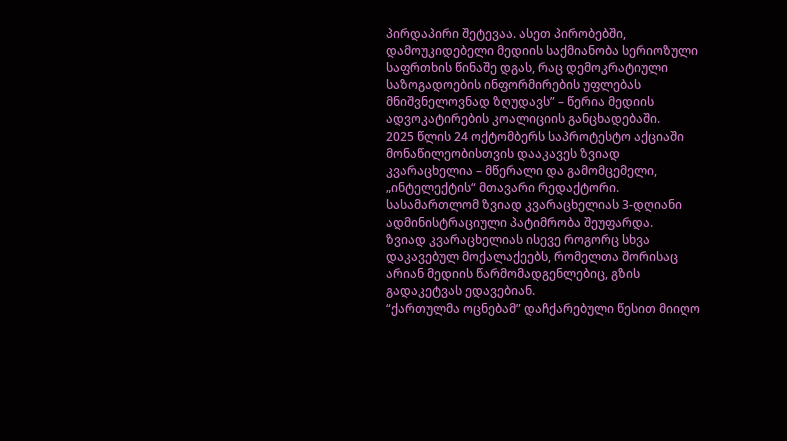პირდაპირი შეტევაა. ასეთ პირობებში, დამოუკიდებელი მედიის საქმიანობა სერიოზული საფრთხის წინაშე დგას, რაც დემოკრატიული საზოგადოების ინფორმირების უფლებას მნიშვნელოვნად ზღუდავს” – წერია მედიის ადვოკატირების კოალიციის განცხადებაში.
2025 წლის 24 ოქტომბერს საპროტესტო აქციაში მონაწილეობისთვის დააკავეს ზვიად კვარაცხელია – მწერალი და გამომცემელი, „ინტელექტის“ მთავარი რედაქტორი. სასამართლომ ზვიად კვარაცხელიას 3-დღიანი ადმინისტრაციული პატიმრობა შეუფარდა.
ზვიად კვარაცხელიას ისევე როგორც სხვა დაკავებულ მოქალაქეებს, რომელთა შორისაც არიან მედიის წარმომადგენლებიც, გზის გადაკეტვას ედავებიან.
“ქართულმა ოცნებამ” დაჩქარებული წესით მიიღო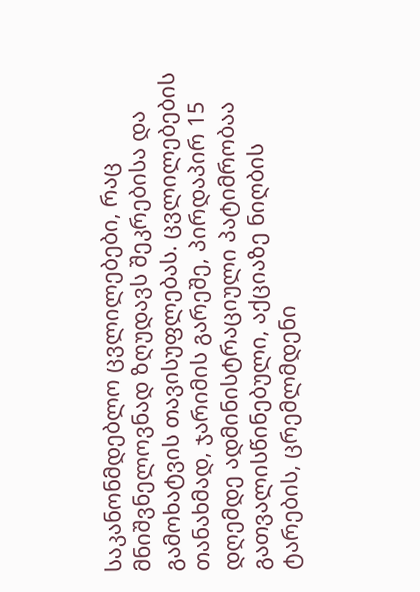საკანონმდებლო ცვლილებები, რაც მნიშვნელოვნად ზღუდავს შეკრებისა და გამოხატვის თავისუფლებას. ცვლილებების თანახმად, ჯარიმის გარეშე, პირდაპირ 15 დღემდე ადმინისტრაციული პატიმრობაა გათვალისწინებული, აქციაზე ნიღბის ტარების, ცრემლმდენი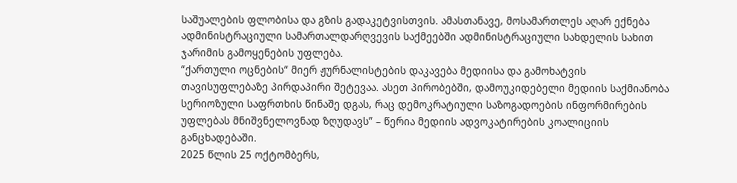საშუალების ფლობისა და გზის გადაკეტვისთვის. ამასთანავე, მოსამართლეს აღარ ექნება ადმინისტრაციული სამართალდარღვევის საქმეებში ადმინისტრაციული სახდელის სახით ჯარიმის გამოყენების უფლება.
“ქართული ოცნების“ მიერ ჟურნალისტების დაკავება მედიისა და გამოხატვის თავისუფლებაზე პირდაპირი შეტევაა. ასეთ პირობებში, დამოუკიდებელი მედიის საქმიანობა სერიოზული საფრთხის წინაშე დგას, რაც დემოკრატიული საზოგადოების ინფორმირების უფლებას მნიშვნელოვნად ზღუდავს” – წერია მედიის ადვოკატირების კოალიციის განცხადებაში.
2025 წლის 25 ოქტომბერს,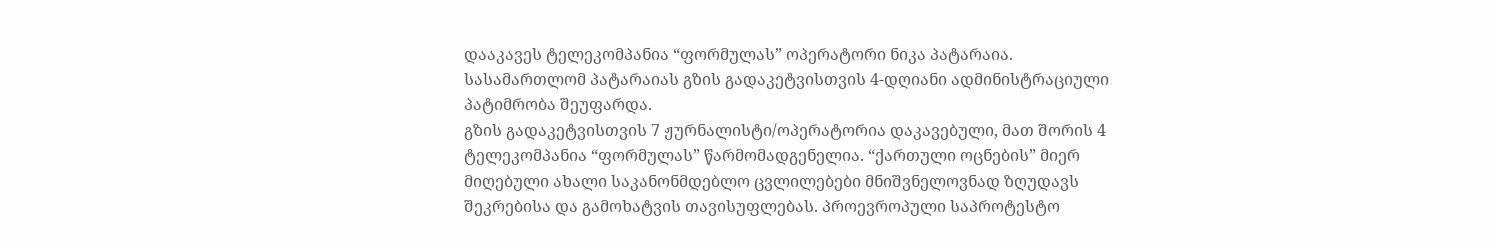დააკავეს ტელეკომპანია “ფორმულას” ოპერატორი ნიკა პატარაია. სასამართლომ პატარაიას გზის გადაკეტვისთვის 4-დღიანი ადმინისტრაციული პატიმრობა შეუფარდა.
გზის გადაკეტვისთვის 7 ჟურნალისტი/ოპერატორია დაკავებული, მათ შორის 4 ტელეკომპანია “ფორმულას” წარმომადგენელია. “ქართული ოცნების” მიერ მიღებული ახალი საკანონმდებლო ცვლილებები მნიშვნელოვნად ზღუდავს შეკრებისა და გამოხატვის თავისუფლებას. პროევროპული საპროტესტო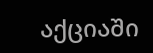აქციაში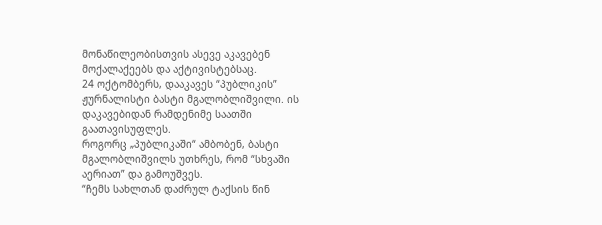მონაწილეობისთვის ასევე აკავებენ მოქალაქეებს და აქტივისტებსაც.
24 ოქტომბერს, დააკავეს “პუბლიკის” ჟურნალისტი ბასტი მგალობლიშვილი. ის დაკავებიდან რამდენიმე საათში გაათავისუფლეს.
როგორც „პუბლიკაში“ ამბობენ, ბასტი მგალობლიშვილს უთხრეს, რომ “სხვაში აერიათ” და გამოუშვეს.
“ჩემს სახლთან დაძრულ ტაქსის წინ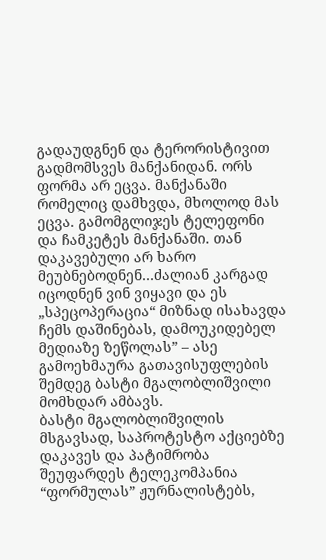გადაუდგნენ და ტერორისტივით გადმომსვეს მანქანიდან. ორს ფორმა არ ეცვა. მანქანაში რომელიც დამხვდა, მხოლოდ მას ეცვა. გამომგლიჯეს ტელეფონი და ჩამკეტეს მანქანაში. თან დაკავებული არ ხარო მეუბნებოდნენ…ძალიან კარგად იცოდნენ ვინ ვიყავი და ეს „სპეცოპერაცია“ მიზნად ისახავდა ჩემს დაშინებას, დამოუკიდებელ მედიაზე ზეწოლას” – ასე გამოეხმაურა გათავისუფლების შემდეგ ბასტი მგალობლიშვილი მომხდარ ამბავს.
ბასტი მგალობლიშვილის მსგავსად, საპროტესტო აქციებზე დაკავეს და პატიმრობა შეუფარდეს ტელეკომპანია “ფორმულას” ჟურნალისტებს,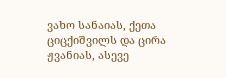ვახო სანაიას, ქეთა ციცქიშვილს და ცირა ჟვანიას, ასევე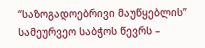“საზოგადოებრივი მაუწყებლის” სამეურვეო საბჭოს წევრს –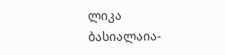ლიკა ბასიალაია-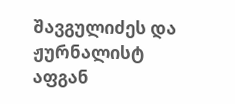შავგულიძეს და ჟურნალისტ აფგან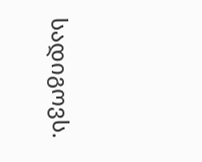სადიგოვს.